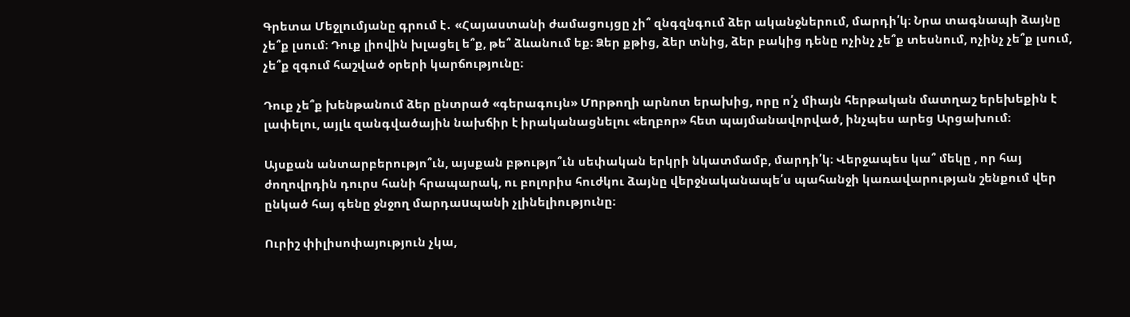Գրետա Մեջլումյանը գրում է․ «Հայաստանի ժամացույցը չի՞ զնգզնգում ձեր ականջներում, մարդի՛կ։ Նրա տագնապի ձայնը չե՞ք լսում։ Դուք լիովին խլացել ե՞ք, թե՞ ձևանում եք։ Ձեր քթից, ձեր տնից, ձեր բակից դենը ոչինչ չե՞ք տեսնում, ոչինչ չե՞ք լսում, չե՞ք զգում հաշված օրերի կարճությունը։

Դուք չե՞ք խենթանում ձեր ընտրած «գերագույն» Մnրթողի արնոտ երախից, որը ո՛չ միայն հերթական մատղաշ երեխեքին է լափելու, այլև զանգվածային նախճիր է իրականացնելու «եղբոր» հետ պայմանավորված, ինչպես արեց Արցախում։

Այսքան անտարբերությո՞ւն, այսքան բթությո՞ւն սեփական երկրի նկատմամբ, մարդի՛կ։ Վերջապես կա՞ մեկը , որ հայ ժողովրդին դուրս հանի հրապարակ, ու բոլորիս հուժկու ձայնը վերջնականապե՛ս պահանջի կառավարության շենքում վեր ընկած հայ գենը ջնջող մարդաuպանի չլինելիությունը։

Ուրիշ փիլիսոփայություն չկա,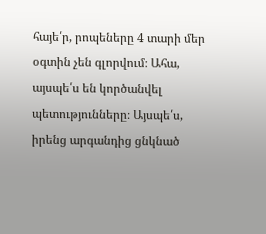հայե՛ր, րոպեները 4 տարի մեր օգտին չեն գլորվում։ Ահա, այսպե՛ս են կործանվել պետությունները։ Այսպե՛ս, իրենց արգանդից ցնկնած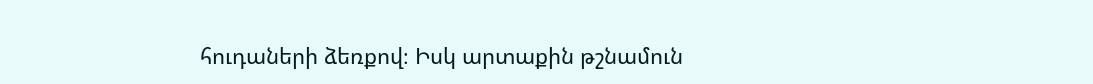հուդաների ձեռքով։ Իսկ արտաքին թշնամուն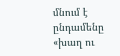մնում է ընդամենը «խաղ ու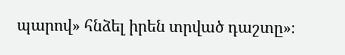պարով» հնձել իրեն տրված դաշտը»։